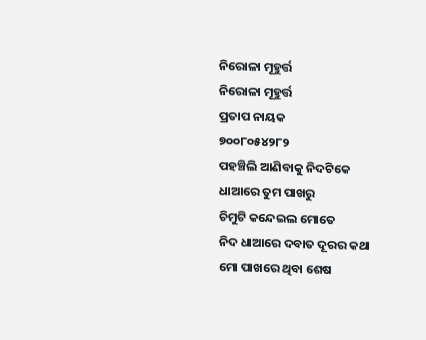ନିରୋଳା ମୂହୁର୍ତ୍ତ
ନିରୋଳା ମୂହୁର୍ତ୍ତ
ପ୍ରତାପ ନାୟକ
୭୦୦୮୦୫୪୨୮୨
ପହଞ୍ଚିଲି ଆଣିବାକୁ ନିଦଟିକେ
ଧାଆରେ ତୁମ ପାଖରୁ
ଚିମୁଟି କନ୍ଦେଇଲ ମୋତେ
ନିଦ ଧାଆରେ ଦବାତ ଦୂରର କଥା
ମୋ ପାଖରେ ଥିବା ଶେଷ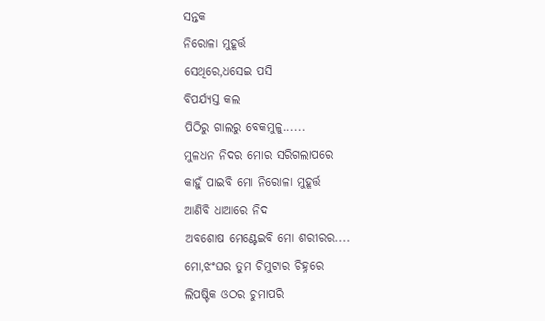ସନ୍ତକ
ନିରୋଳା ମୁହୂର୍ତ୍ତ
ସେଥିରେ,ଧସେଇ ପସି
ବିପର୍ଯ୍ୟସ୍ତ କଲ
ପିଠିରୁ ଗାଲରୁ ବେକମୁଳୁ......
ମୁଳଧନ ନିଦର ମୋର ସରିଗଲାପରେ
କାହୁଁ ପାଇବି ମୋ ନିରୋଳା ମୁହୂର୍ତ୍ତ
ଆଣିବି ଧାଆରେ ନିଦ
ଅବଶୋଷ ମେଣ୍ଟେଇବି ମୋ ଶରୀରର....
ମୋ,ଝଂଘର ତୁମ ଚିମୁଟାର ଚିହ୍ନରେ
ଲିପଷ୍ଟିକ ଓଠର ଚୁମାପରି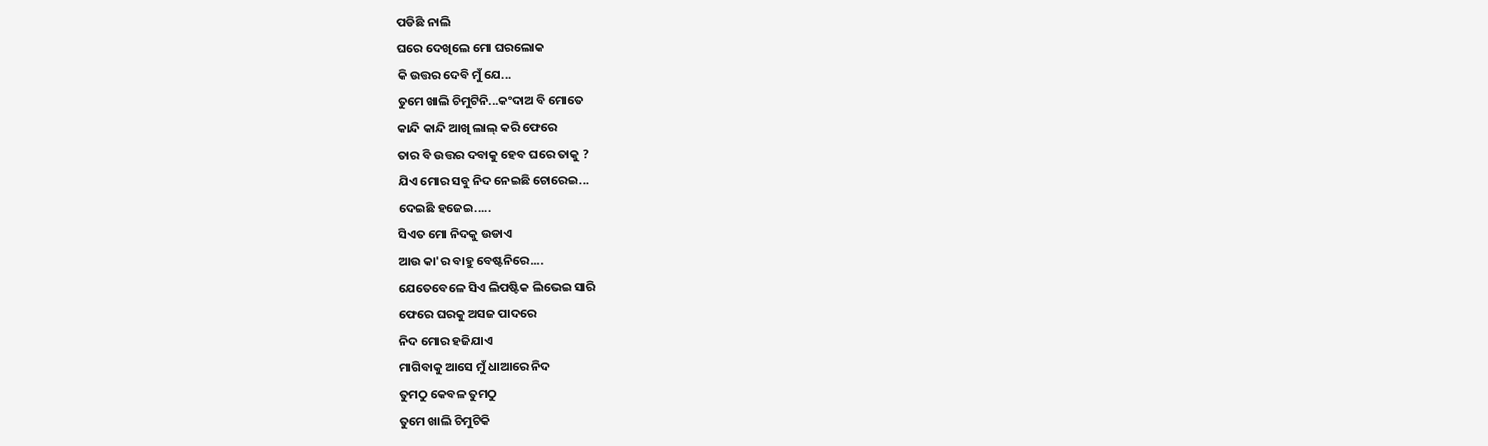ପଡିଛି ନାଲି
ଘରେ ଦେଖିଲେ ମୋ ଘରଲୋକ
କି ଉତ୍ତର ଦେବି ମୁଁ ଯେ...
ତୁମେ ଖାଲି ଚିମୁଟିନି...କଂଦାଅ ବି ମୋତେ
କାନ୍ଦି କାନ୍ଦି ଆଖି ଲାଲ୍ କରି ଫେରେ
ତାର ବି ଉତ୍ତର ଦବାକୁ ହେବ ଘରେ ତାକୁ ?
ଯିଏ ମୋର ସବୁ ନିଦ ନେଇଛି ଚୋରେଇ...
ଦେଇଛି ହଜେଇ.....
ସିଏତ ମୋ ନିଦକୁ ଉଡାଏ
ଆଉ କା'ର ବାହୁ ବେଷ୍ଟନିରେ....
ଯେତେବେଳେ ସିଏ ଲିପଷ୍ଟିକ ଲିଭେଇ ସାରି
ଫେରେ ଘରକୁ ଅସଜ ପାଦରେ
ନିଦ ମୋର ହଜିଯାଏ
ମାଗିବାକୁ ଆସେ ମୁଁ ଧାଆରେ ନିଦ
ତୁମଠୁ କେବଳ ତୁମଠୁ
ତୁମେ ଖାଲି ଚିମୁଟିକି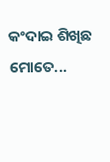କଂଦାଇ ଶିଖିଛ ମୋତେ...